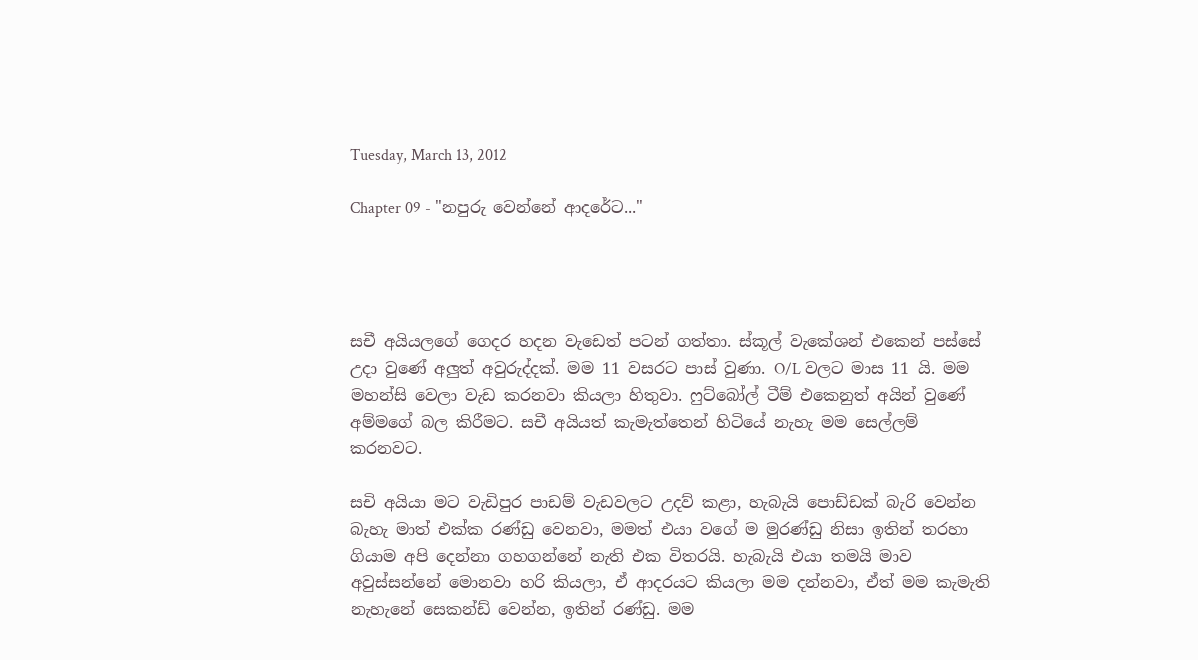Tuesday, March 13, 2012

Chapter 09 - "නපුරු වෙන්නේ ආදරේට..."




සචී අයියලගේ ගෙදර හදන වැඩෙත් පටන් ගත්තා. ස්කූල් වැකේශන් එකෙන් පස්සේ උදා වුණේ අලුත් අවුරුද්දක්. මම 11 වසරට පාස් වුණා. O/L වලට මාස 11 යි. මම මහන්සි වෙලා වැඩ කරනවා කියලා හිතුවා. ෆුට්බෝල් ටීම් එකෙනුත් අයින් වුණේ අම්මගේ බල කිරීමට. සචී අයියත් කැමැත්තෙන් හිටියේ නැහැ මම සෙල්ලම් කරනවට.

සචි අයියා මට වැඩිපුර පාඩම් වැඩවලට උදව් කළා, හැබැයි පොඩ්ඩක් බැරි වෙන්න බැහැ මාත් එක්ක රණ්ඩු වෙනවා, මමත් එයා වගේ ම මුරණ්ඩු නිසා ඉතින් තරහා ගියාම අපි දෙන්නා ගහගන්නේ නැති එක විතරයි. හැබැයි එයා තමයි මාව අවුස්සන්නේ මොනවා හරි කියලා, ඒ ආදරයට කියලා මම දන්නවා, ඒත් මම කැමැති නැහැනේ සෙකන්ඩ් වෙන්න, ඉතින් රණ්ඩු. මම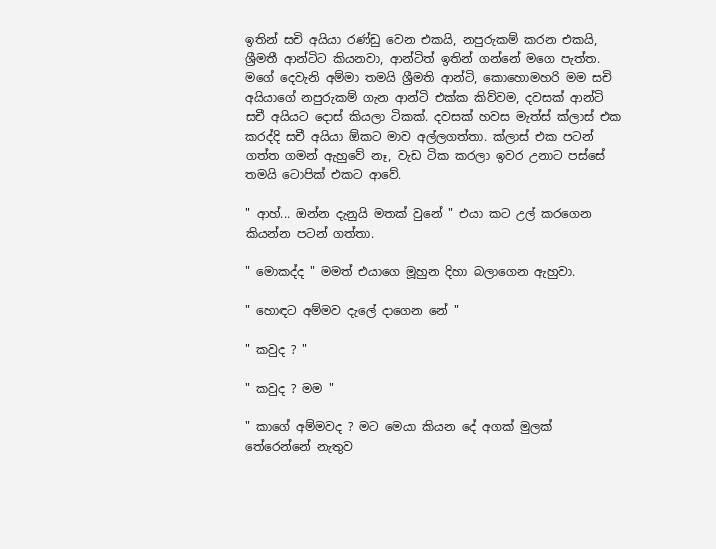ඉතින් සචි අයියා රණ්ඩු වෙන එකයි, නපුරුකම් කරන එකයි, ශ්‍රීමතී ආන්ටිට කියනවා, ආන්ටිත් ඉතින් ගන්නේ මගෙ පැත්ත. මගේ දෙවැනි අම්මා තමයි ශ්‍රීමති ආන්ටි, කොහොමහරි මම සචි අයියාගේ නපුරුකම් ගැන ආන්ටි එක්ක කිව්වම, දවසක් ආන්ටි සචී අයියට දොස් කියලා ටිකක්. දවසක් හවස මැත්ස් ක්ලාස් එක කරද්දි සචී අයියා ඕකට මාව අල්ලගත්තා. ක්ලාස් එක පටන් ගත්ත ගමන් ඇහුවේ නෑ, වැඩ ටික කරලා ඉවර උනාට පස්සේ තමයි ටොපික් එකට ආවේ.

" ආහ්... ඔන්න දැනුයි මතක් වුනේ " එයා කට උල් කරගෙන කියන්න පටන් ගත්තා.

" මොකද්ද " මමත් එයාගෙ මූහුන දිහා බලාගෙන ඇහුවා.

" හොඳට අම්මව දැලේ දාගෙන නේ "

" කවුද ? "

" කවුද ? මම "

" කාගේ අම්මවද ? මට මෙයා කියන දේ අගක් මුලක් තේරෙන්නේ නැතුව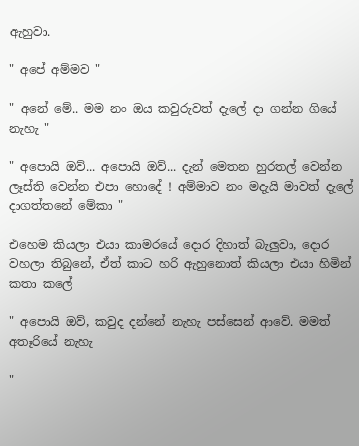ඇහුවා.

" අපේ අම්මව "

" අනේ මේ.. මම නං ඔය කවුරුවත් දැලේ දා ගන්න ගියේ නැහැ "

" අපොයි ඔව්... අපොයි ඔව්... දැන් මෙතන හුරතල් වෙන්න ලෑස්ති වෙන්න එපා හොදේ ! අම්මාව නං මදැයි මාවත් දැලේ දාගත්තනේ මේකා "

එහෙම කියලා එයා කාමරයේ දොර දිහාත් බැලුවා, දොර වහලා තිබුනේ, ඒත් කාට හරි ඇහුනොත් කියලා එයා හිමින් කතා කලේ

" අපොයි ඔව්, කවුද දන්නේ නැහැ පස්සෙන් ආවේ. මමත් අතෑරියේ නැහැ

"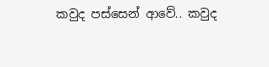කවුද පස්සෙන් ආවේ.. කවුද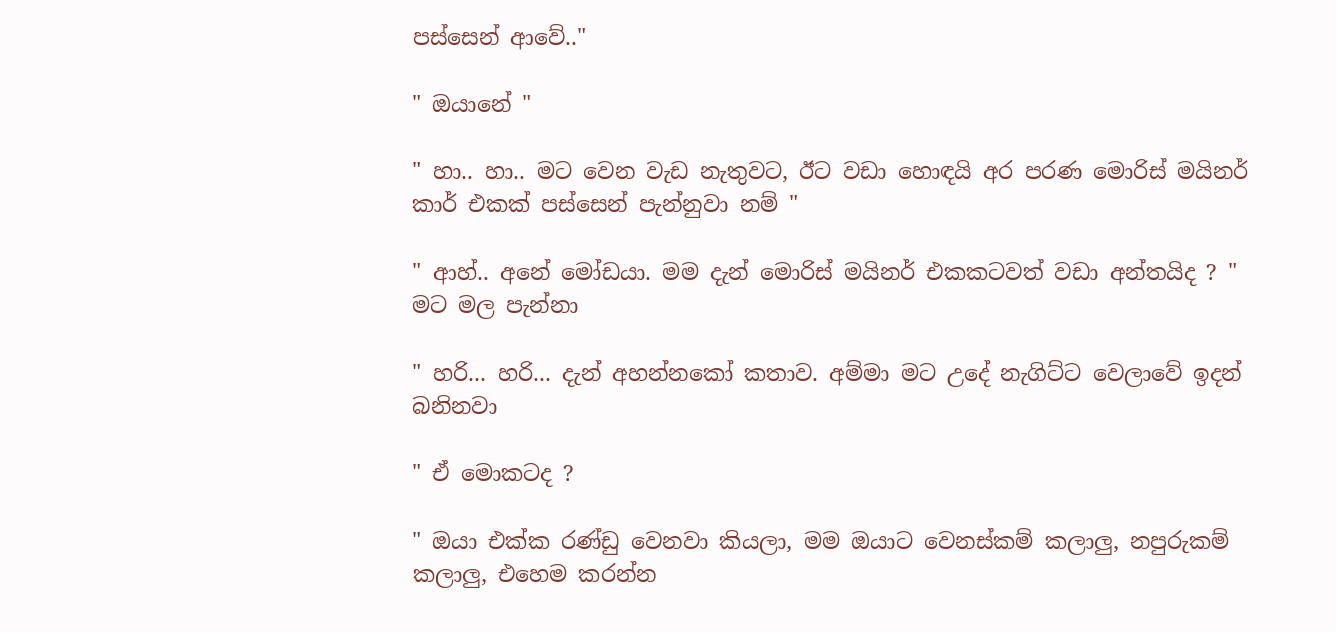පස්සෙන් ආවේ.."

" ඔයානේ "

" හා.. හා.. මට වෙන වැඩ නැතුවට, ඊට වඩා හොඳයි අර පරණ මොරිස් මයිනර් කාර් එකක් පස්සෙන් පැන්නුවා නම් "

" ආහ්.. අනේ මෝඩයා. මම දැන් මොරිස් මයිනර් එකකටවත් වඩා අන්තයිද ? " මට මල පැන්නා

" හරි... හරි... දැන් අහන්නකෝ කතාව. අම්මා මට උදේ නැගිට්ට වෙලාවේ ඉදන් බනිනවා

" ඒ මොකටද ?

" ඔයා එක්ක රණ්ඩු වෙනවා කියලා, මම ඔයාට වෙනස්කම් කලාලු, නපුරුකම් කලාලු, එහෙම කරන්න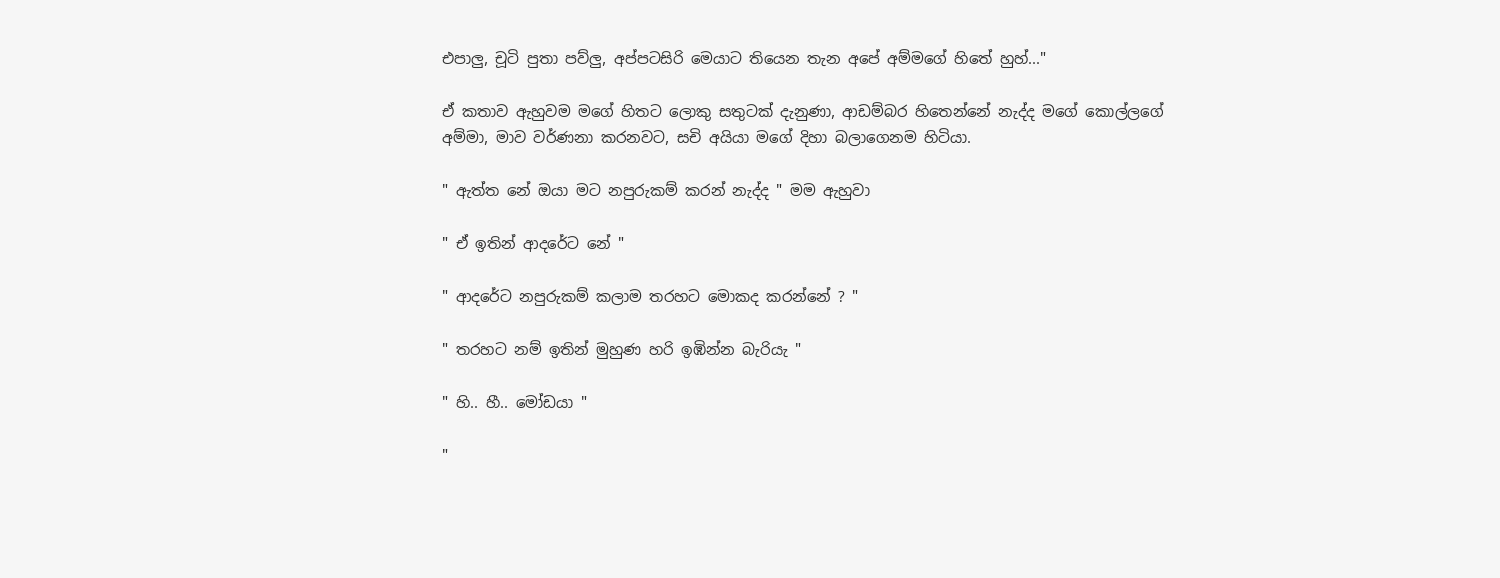එපාලු, චූටි පුතා පව්ලු, අප්පටසිරි මෙයාට තියෙන තැන අපේ අම්මගේ හිතේ හුහ්..."

ඒ කතාව ඇහුවම මගේ හිතට ලොකු සතුටක් දැනුණා, ආඩම්බර හිතෙන්නේ නැද්ද මගේ කොල්ලගේ අම්මා, මාව වර්ණනා කරනවට, සචි අයියා මගේ දිහා බලාගෙනම හිටියා.

" ඇත්ත නේ ඔයා මට නපුරුකම් කරන් නැද්ද " මම ඇහුවා

" ඒ ඉතින් ආදරේට නේ "

" ආදරේට නපුරුකම් කලාම තරහට මොකද කරන්නේ ? "

" තරහට නම් ඉතින් මුහුණ හරි ඉඹින්න බැරියැ "

" හි.. හී.. මෝඩයා "

"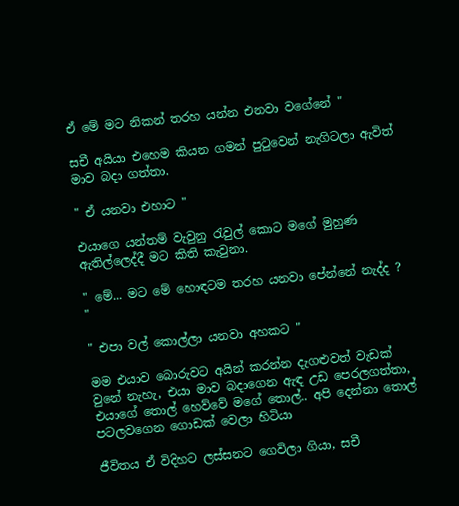ඒ මේ මට නිකන් තරහ යන්න එනවා වගේනේ "

සචී අයියා එහෙම කියන ගමන් පුටුවෙන් නැගිටලා ඇවිත් මාව බදා ගත්තා.

" ඒ යනවා එහාට "

එයාගෙ යන්තම් වැවුනු රැවුල් කොට මගේ මුහුණ ඇතිල්ලෙද්දී මට කිති කැවුනා.

" මේ... මට මේ හොඳටම තරහ යනවා පේන්නේ නැද්ද ? "

" එපා වල් කොල්ලා යනවා අහකට "

මම එයාව බොරුවට අයින් කරන්න දැගළුවත් වැඩක් වුනේ නැහැ, එයා මාව බදාගෙන ඇඳ උඩ පෙරලගත්තා, එයාගේ තොල් හෙව්වේ මගේ තොල්.. අපි දෙන්නා තොල් පටලවගෙන ගොඩක් වෙලා හිටියා

ජීවිතය ඒ විදිහට ලස්සනට ගෙවිලා ගියා, සචී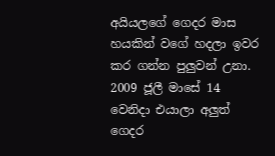අයියලගේ ගෙදර මාස හයකින් වගේ හදලා ඉවර කර ගන්න පුලුවන් උනා. 2009 ජූලී මාසේ 14 වෙනිදා එයාලා අලුත් ගෙදර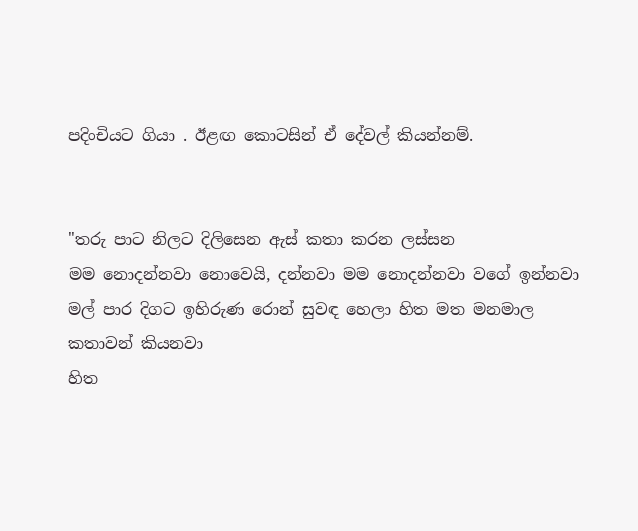පදිංචියට ගියා . ඊළඟ කොටසින් ඒ දේවල් කියන්නම්.


"තරු පාට නිලට දිලිසෙන ඇස් කතා කරන ලස්සන
මම නොදන්නවා නොවෙයි, දන්නවා මම නොදන්නවා වගේ ඉන්නවා
මල් පාර දිගට ඉහිරුණ රොන් සුවඳ හෙලා හිත මත මනමාල කතාවන් කියනවා
හිත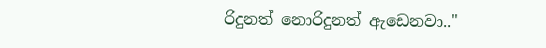රිදුනත් නොරිදුනත් ඇඩෙනවා.."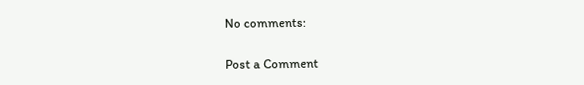No comments:

Post a Comment